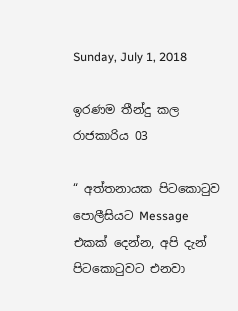Sunday, July 1, 2018

ඉරණම තීන්දු කල රාජකාරිය 03

“ අත්තනායක පිටකොටුව පොලීසියට Message එකක් දෙන්න, අපි දැන් පිටකොටුවට එනවා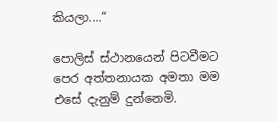කියලා....“

පොලිස් ස්ථානයෙන් පිටවීමට පෙර අත්තනායක අමතා මම එසේ දැනුම් දුන්නෙමි.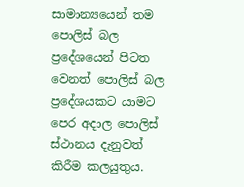සාමාන්‍යයෙන් තම පොලිස් බල ප්‍රදේශයෙන් පිටත වෙනත් පොලිස් බල ප්‍රදේශයකට යාමට පෙර අදාල පොලිස් ස්ථානය දැනුවත් කිරීම කලයුතුය.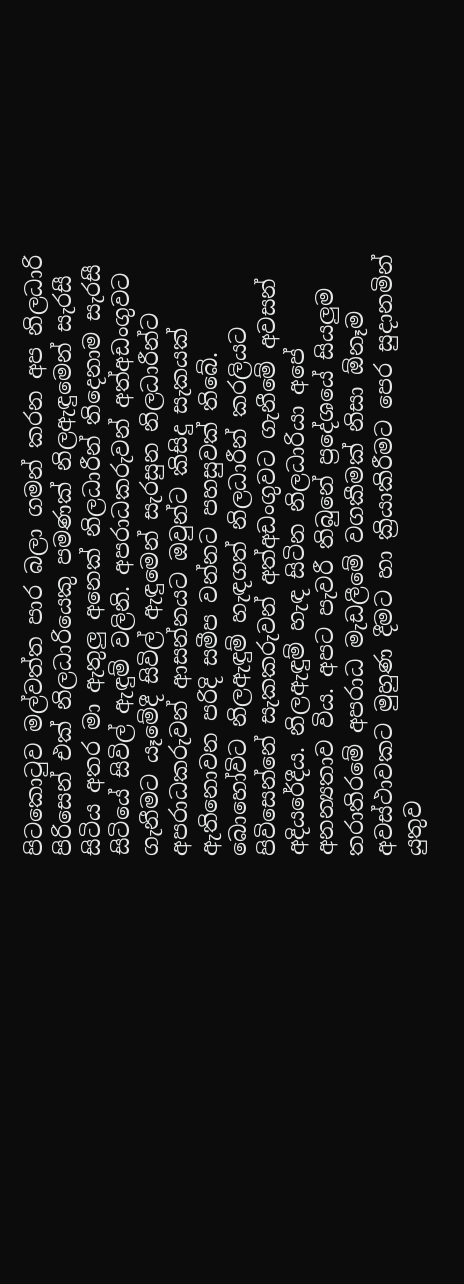පිටකොටුව මල්වත්ත පාර බලා ගමන් කරන අප නිලධාරි පිරිසෙන් එක් නිලධාරියෙකු පමණක් නිලඇඳුමෙන් සැරසී සිටිය අතර මා ඇතුලු අනෙක් නිලධාරීන් තිදෙනාම සැරසී සිටියේ සිවිල් ඇඳුම් වලිනි. අපරාධකරුවන් අත්අඩංගුවට ගැනීමට යෑමේදී සිවිල් ඇඳුමෙන් සැරසුන නිලධාරීන්ට අපරාධකරුවන් ආසන්නයට ඔවුන්ට කිසිදු සැකයක් ඇතිනොවන පරිදි සමීප වන්නට පහසුවක් තිබේ. බොහෝවිට නිලඇඳුම් හැඳගත් නිලධාරීන් කරලියට පිවිසෙන්නේ සැකකරුවන් අත්අඩංගුවට ගැනීමේ අවසන් අදියරේදීය. නිලඇඳුම් හැඳ සිටින නිලධාරියා අපේ අනන්‍යතාව විය. අපට පැවරී තිබුනේ ප්‍රදේශයේ සියලුම තරාතිරමේ අපරාධ මැඩලීමේ වගකීමක් නිසා ඕනෑම අවස්ථාවකට මුහුණ දීමට හා ක්‍රියාකිරීමට පෙර සුදානමින් යුතුව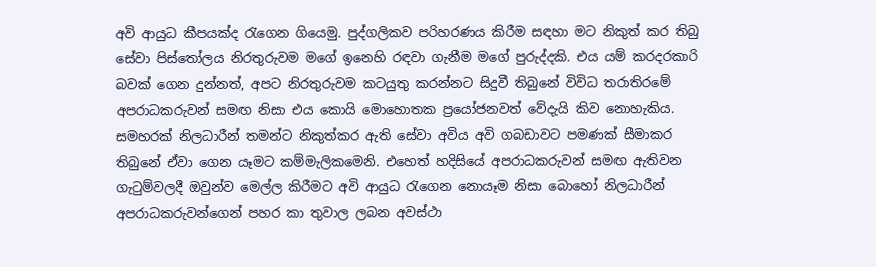අවි ආයුධ කීපයක්ද රැගෙන ගියෙමු. පුද්ගලිකව පරිහරණය කිරීම සඳහා මට නිකුත් කර තිබු සේවා පිස්තෝලය නිරතුරුවම මගේ ඉනෙහි රඳවා ගැනීම මගේ පුරුද්දකි. එය යම් කරදරකාරි බවක් ගෙන දුන්නත්, අපට නිරතුරුවම කටයුතු කරන්නට සිදුවී තිබුනේ විවිධ තරාතිරමේ අපරාධකරුවන් සමඟ නිසා එය කොයි මොහොතක ප්‍රයෝජනවත් වේදැයි කිව නොහැකිය. සමහරක් නිලධාරීන් තමන්ට නිකුත්කර ඇති සේවා අවිය අවි ගබඩාවට පමණක් සීමාකර තිබුනේ ඒවා ගෙන යෑමට කම්මැලිකමෙනි. එහෙත් හදිසියේ අපරාධකරුවන් සමඟ ඇතිවන ගැටුම්වලදී ඔවුන්ව මෙල්ල කිරීමට අවි ආයුධ රැගෙන නොයෑම නිසා බොහෝ නිලධාරීන් අපරාධකරුවන්ගෙන් පහර කා තුවාල ලබන අවස්ථා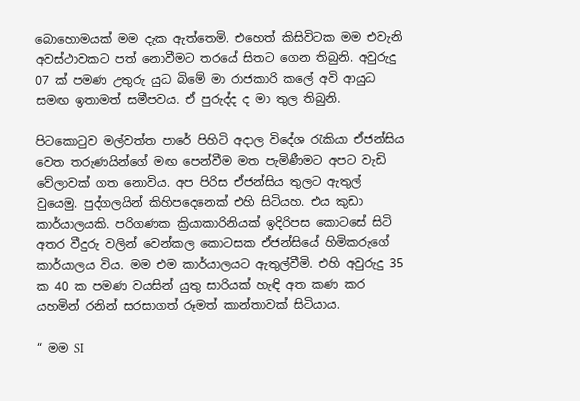බොහොමයක් මම දැක ඇත්තෙමි. එහෙත් කිසිවිටක මම එවැනි අවස්ථාවකට පත් නොවීමට තරයේ සිතට ගෙන තිබුනි. අවුරුදු 07 ක් පමණ උතුරු යුධ බිමේ මා රාජකාරි කලේ අවි ආයුධ සමඟ ඉතාමත් සමීපවය. ඒ පුරුද්ද ද මා තුල තිබුනි.

පිටකොටුව මල්වත්ත පාරේ පිහිටි අදාල විදේශ රැකියා ඒජන්සිය වෙත තරුණයින්ගේ මඟ පෙන්වීම මත පැමිණීමට අපට වැඩි වේලාවක් ගත නොවිය. අප පිරිස ඒජන්සිය තුලට ඇතුල් වුයෙමු. පුද්ගලයින් කිහිපදෙනෙක් එහි සිටියහ. එය කුඩා කාර්යාලයකි. පරිගණක ක්‍රියාකාරිනියක් ඉදිරිපස කොටසේ සිටි අතර වීදුරු වලින් වෙන්කල කොටසක ඒජන්සියේ හිමිකරුගේ කාර්යාලය විය. මම එම කාර්යාලයට ඇතුල්වීමි. එහි අවුරුදු 35 ක 40 ක පමණ වයසින් යුතු සාරියක් හැඳි අත කණ කර යහමින් රනින් සරසාගත් රූමත් කාන්තාවක් සිටියාය.

“ මම SI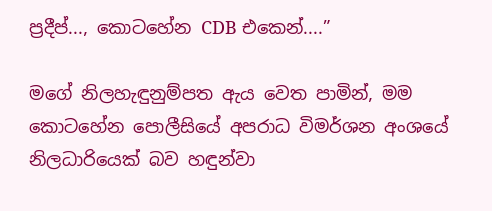ප්‍රදීප්..., කොටහේන CDB එකෙන්....”

මගේ නිලහැඳුනුම්පත ඇය වෙත පාමින්, මම කොටහේන පොලීසියේ අපරාධ විමර්ශන අංශයේ නිලධාරියෙක් බව හඳුන්වා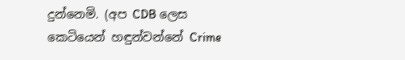දුන්නෙමි. (අප CDB ලෙස කෙටියෙන් හඳුන්වන්නේ Crime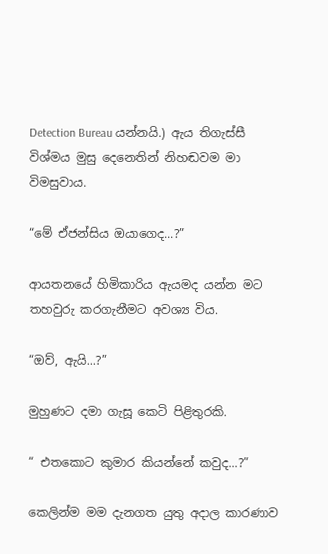Detection Bureau යන්නයි.) ඇය තිගැස්සී විශ්මය මුසු දෙනෙතින් නිහඬවම මා විමසුවාය.

“මේ ඒජන්සිය ඔයාගෙද...?”

ආයතනයේ හිමිකාරිය ඇයමද යන්න මට තහවුරු කරගැනීමට අවශ්‍ය විය.

“ඔව්, ඇයි...?”

මුහුණට දමා ගැසූ කෙටි පිළිතුරකි.

“ එතකොට කුමාර කියන්නේ කවුද...?”

කෙලින්ම මම දැනගත යුතු අදාල කාරණාව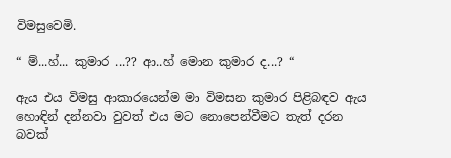විමසුවෙමි.

“ ම්...හ්... කුමාර ...?? ආ..හ් මොන කුමාර ද...? “

ඇය එය විමසු ආකාරයෙන්ම මා විමසන කුමාර පිළිබඳව ඇය හොඳින් දන්නවා වුවත් එය මට නොපෙන්වීමට තැත් දරන බවක්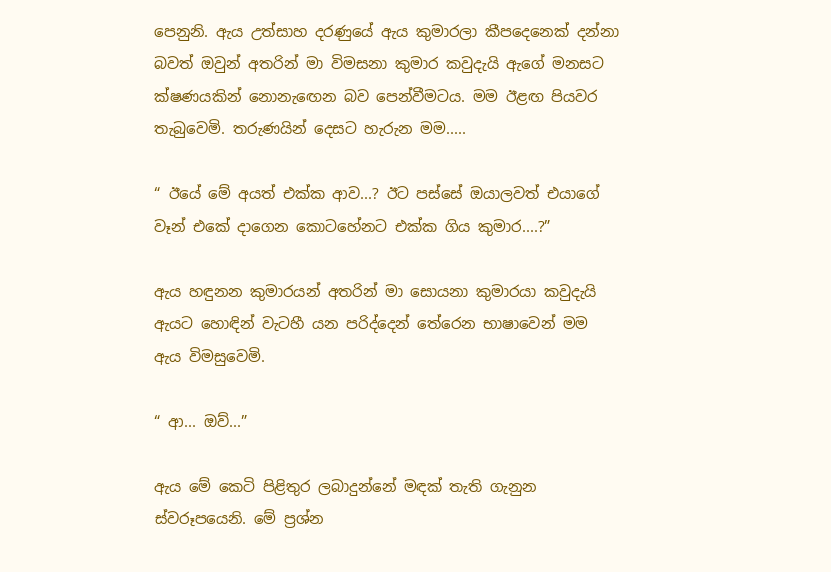පෙනුනි. ඇය උත්සාහ දරණුයේ ඇය කුමාරලා කීපදෙනෙක් දන්නා බවත් ඔවුන් අතරින් මා විමසනා කුමාර කවුදැයි ඇගේ මනසට ක්ෂණයකින් නොනැඟෙන බව පෙන්වීමටය. මම ඊළඟ පියවර තැබුවෙමි. තරුණයින් දෙසට හැරුන මම.....

“ ඊයේ මේ අයත් එක්ක ආව...? ඊට පස්සේ ඔයාලවත් එයාගේ වෑන් එකේ දාගෙන කොටහේනට එක්ක ගිය කුමාර....?”

ඇය හඳුනන කුමාරයන් අතරින් මා සොයනා කුමාරයා කවුදැයි ඇයට හොඳින් වැටහී යන පරිද්දෙන් තේරෙන භාෂාවෙන් මම ඇය විමසුවෙමි.

“ ආ... ඔව්...”

ඇය මේ කෙටි පිළිතුර ලබාදුන්නේ මඳක් තැති ගැනුන ස්වරූපයෙනි. මේ ප්‍රශ්න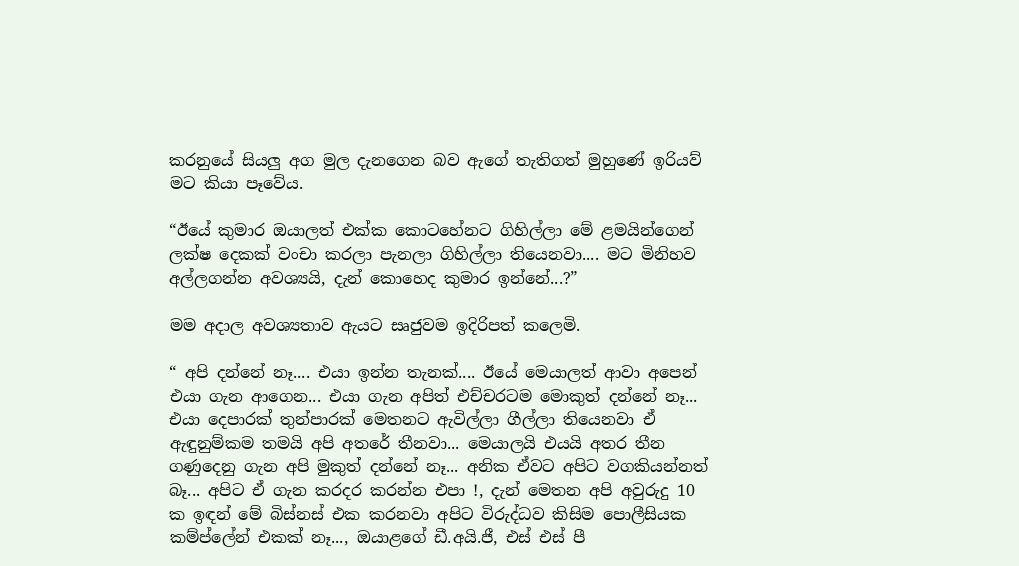කරනුයේ සියලු අග මුල දැනගෙන බව ඇගේ තැතිගත් මුහුණේ ඉරියව් මට කියා පෑවේය.

“ඊයේ කුමාර ඔයාලත් එක්ක කොටහේනට ගිහිල්ලා මේ ළමයින්ගෙන් ලක්ෂ දෙකක් වංචා කරලා පැනලා ගිහිල්ලා තියෙනවා.... මට මිනිහව අල්ලගන්න අවශ්‍යයි, දැන් කොහෙද කුමාර ඉන්නේ...?”

මම අදාල අවශ්‍යතාව ඇයට සෘජුවම ඉදිරිපත් කලෙමි.

“ අපි දන්නේ නෑ.... එයා ඉන්න තැනක්.... ඊයේ මෙයාලත් ආවා අපෙන් එයා ගැන ආගෙන... එයා ගැන අපිත් එච්චරටම මොකුත් දන්නේ නෑ... එයා දෙපාරක් තුන්පාරක් මෙතනට ඇවිල්ලා ගීල්ලා තියෙනවා ඒ ඇඳුනුම්කම තමයි අපි අතරේ තීනවා... මෙයාලයි එයයි අතර තීන ගණුදෙනු ගැන අපි මුකුත් දන්නේ නෑ... අනික ඒවට අපිට වගකියන්නත් බෑ... අපිට ඒ ගැන කරදර කරන්න එපා !, දැන් මෙතන අපි අවුරුදු 10 ක ඉඳන් මේ බිස්නස් එක කරනවා අපිට විරුද්ධව කිසිම පොලීසියක කම්ප්ලේන් එකක් නෑ..., ඔයාළගේ ඩී.අයි.ජී, එස් එස් පී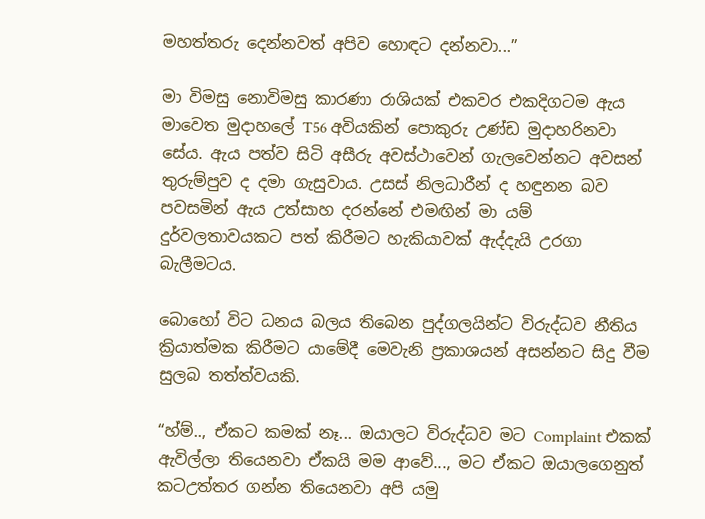මහත්තරු දෙන්නවත් අපිව හොඳට දන්නවා...”

මා විමසු නොවිමසු කාරණා රාශියක් එකවර එකදිගටම ඇය මාවෙත මුදාහලේ T56 අවියකින් පොකුරු උණ්ඩ මුදාහරිනවා සේය. ඇය පත්ව සිටි අසීරු අවස්ථාවෙන් ගැලවෙන්නට අවසන් තුරුම්පුව ද දමා ගැසුවාය. උසස් නිලධාරීන් ද හඳුනන බව පවසමින් ඇය උත්සාහ දරන්නේ එමඟින් මා යම් දුර්වලතාවයකට පත් කිරීමට හැකියාවක් ඇද්දැයි උරගා බැලීමටය.

බොහෝ විට ධනය බලය තිබෙන පුද්ගලයින්ට විරුද්ධව නීතිය ක්‍රියාත්මක කිරීමට යාමේදී මෙවැනි ප්‍රකාශයන් අසන්නට සිදු වීම සුලබ තත්ත්වයකි.

“හ්ම්.., ඒකට කමක් නෑ... ඔයාලට විරුද්ධව මට Complaint එකක් ඇවිල්ලා තියෙනවා ඒකයි මම ආවේ..., මට ඒකට ඔයාලගෙනුත් කටඋත්තර ගන්න තියෙනවා අපි යමු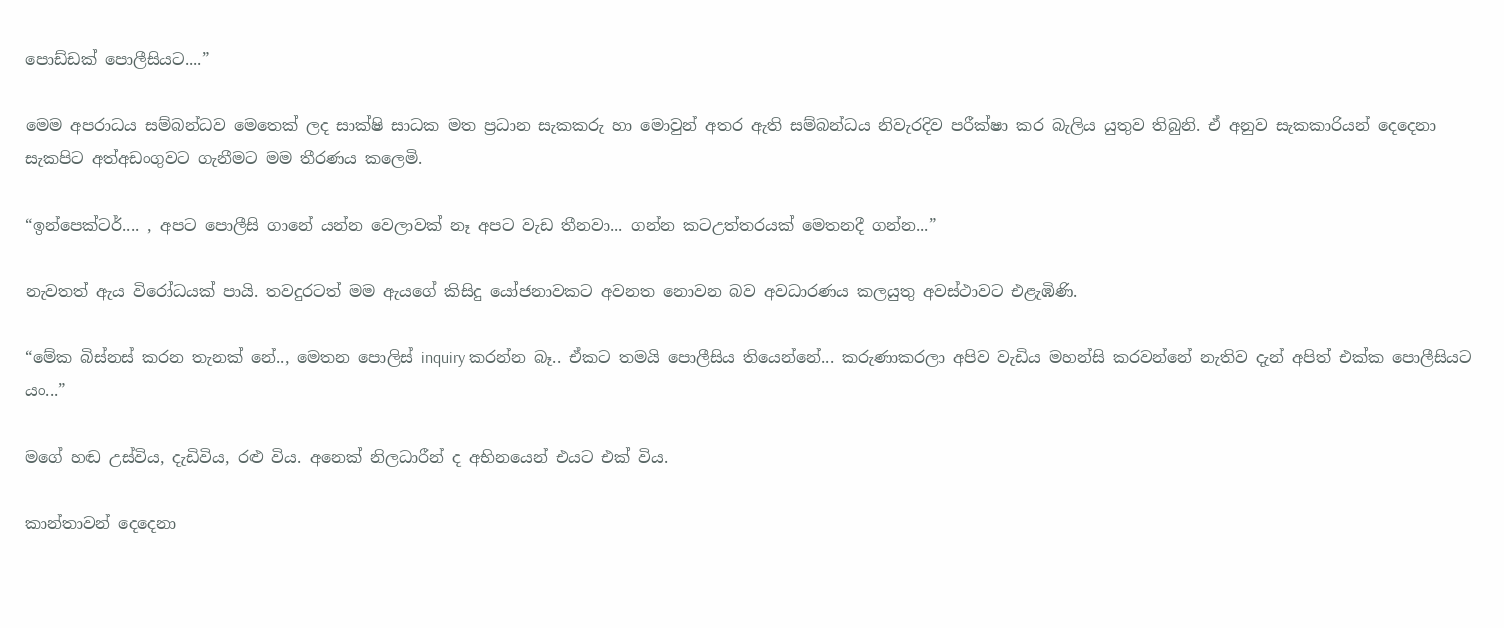පොඩ්ඩක් පොලීසියට....”

මෙම අපරාධය සම්බන්ධව මෙතෙක් ලද සාක්ෂි සාධක මත ප්‍රධාන සැකකරු හා මොවුන් අතර ඇති සම්බන්ධය නිවැරදිව පරීක්ෂා කර බැලිය යුතුව තිබුනි. ඒ අනුව සැකකාරියන් දෙදෙනා සැකපිට අත්අඩංගුවට ගැනීමට මම තීරණය කලෙමි.

“ඉන්පෙක්ටර්.... , අපට පොලීසි ගානේ යන්න වෙලාවක් නෑ අපට වැඩ තීනවා... ගන්න කටඋත්තරයක් මෙතනදී ගන්න...”

නැවතත් ඇය විරෝධයක් පායි. තවදුරටත් මම ඇයගේ කිසිදු යෝජනාවකට අවනත නොවන බව අවධාරණය කලයුතු අවස්ථාවට එළැඹිණි.

“මේක බිස්නස් කරන තැනක් නේ.., මෙතන පොලිස් inquiry කරන්න බෑ.. ඒකට තමයි පොලීසිය තියෙන්නේ... කරුණාකරලා අපිව වැඩිය මහන්සි කරවන්නේ නැතිව දැන් අපිත් එක්ක පොලීසියට යං...”

මගේ හඬ උස්විය, දැඩිවිය, රළු විය. අනෙක් නිලධාරීන් ද අභිනයෙන් එයට එක් විය.

කාන්තාවන් දෙදෙනා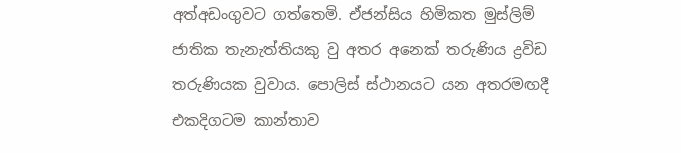අත්අඩංගුවට ගත්තෙමි. ඒජන්සිය හිමිකත මුස්ලිම් ජාතික තැනැත්තියකු වු අතර අනෙක් තරුණිය ද්‍රවිඩ තරුණියක වුවාය. පොලිස් ස්ථානයට යන අතරමඟදී එකදිගටම කාන්තාව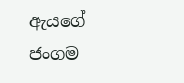ඇයගේ ජංගම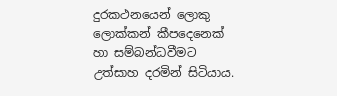දුරකථනයෙන් ලොකු ලොක්කන් කීපදෙනෙක් හා සම්බන්ධවීමට උත්සාහ දරමින් සිටියාය.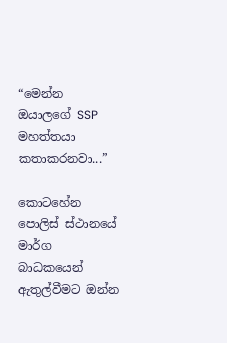“මෙන්න ඔයාලගේ SSP මහත්තයා කතාකරනවා...”

කොටහේන පොලිස් ස්ථානයේ මාර්ග බාධකයෙන් ඇතුල්වීමට ඔන්න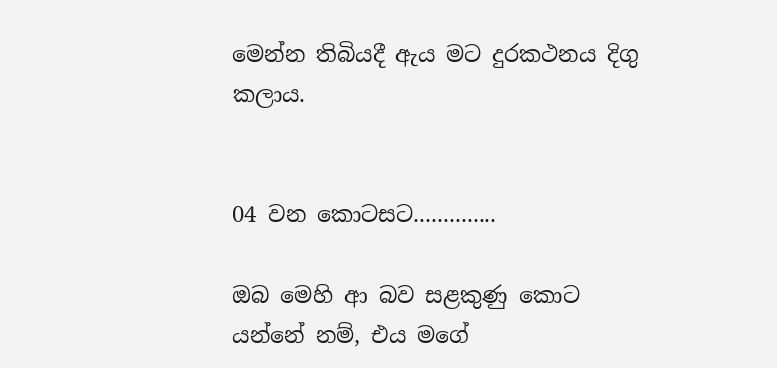මෙන්න තිබියදී ඇය මට දුරකථනය දිගු කලාය.


04 වන කොටසට..............

ඔබ මෙහි ආ බව සළකුණු කොට යන්නේ නම්, එය මගේ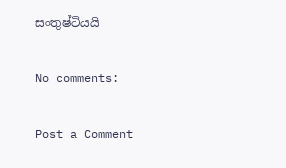සංතුෂ්ටියයි

No comments:

Post a Comment